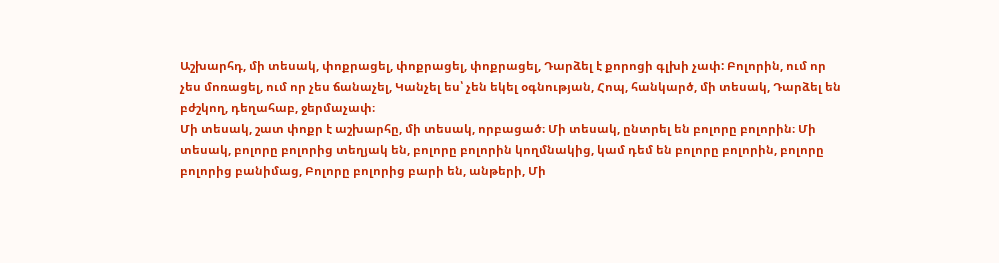Աշխարհդ, մի տեսակ, փոքրացել, փոքրացել, փոքրացել, Դարձել է քորոցի գլխի չափ: Բոլորին, ում որ չես մոռացել, ում որ չես ճանաչել, Կանչել ես՝ չեն եկել օգնության, Հոպ, հանկարծ, մի տեսակ, Դարձել են բժշկող, դեղահաբ, ջերմաչափ։
Մի տեսակ, շատ փոքր է աշխարհը, մի տեսակ, որբացած։ Մի տեսակ, ընտրել են բոլորը բոլորին։ Մի տեսակ, բոլորը բոլորից տեղյակ են, բոլորը բոլորին կողմնակից, կամ դեմ են բոլորը բոլորին, բոլորը բոլորից բանիմաց, Բոլորը բոլորից բարի են, անթերի, Մի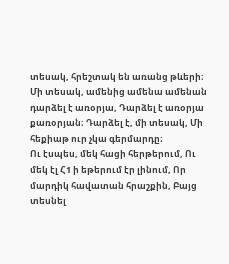տեսակ, հրեշտակ են առանց թևերի։
Մի տեսակ, ամենից ամենա ամենան դարձել է առօրյա, Դարձել է առօրյա քառօրյան։ Դարձել է, մի տեսակ, Մի հեքիաթ ուր չկա գերմարդը։
Ու էսպես, մեկ հացի հերթերում, Ու մեկ էլ Հ1 ի եթերում էր լինում, Որ մարդիկ հավատան հրաշքին, Բայց տեսնել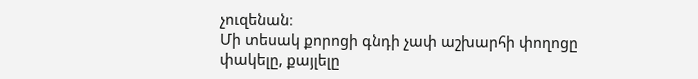չուզենան։
Մի տեսակ քորոցի գնդի չափ աշխարհի փողոցը փակելը, քայլելը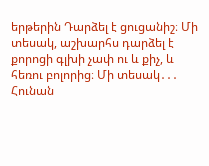երթերին Դարձել է ցուցանիշ։ Մի տեսակ, աշխարհս դարձել է քորոցի գլխի չափ ու և քիչ, և հեռու բոլորից։ Մի տեսակ․․․
Հունան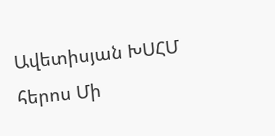Ավետիսյան ԽՍՀՄ հերոս Մի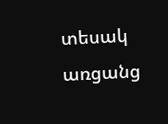տեսակ առցանց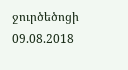ջուրծեծոցի
09.08.2018